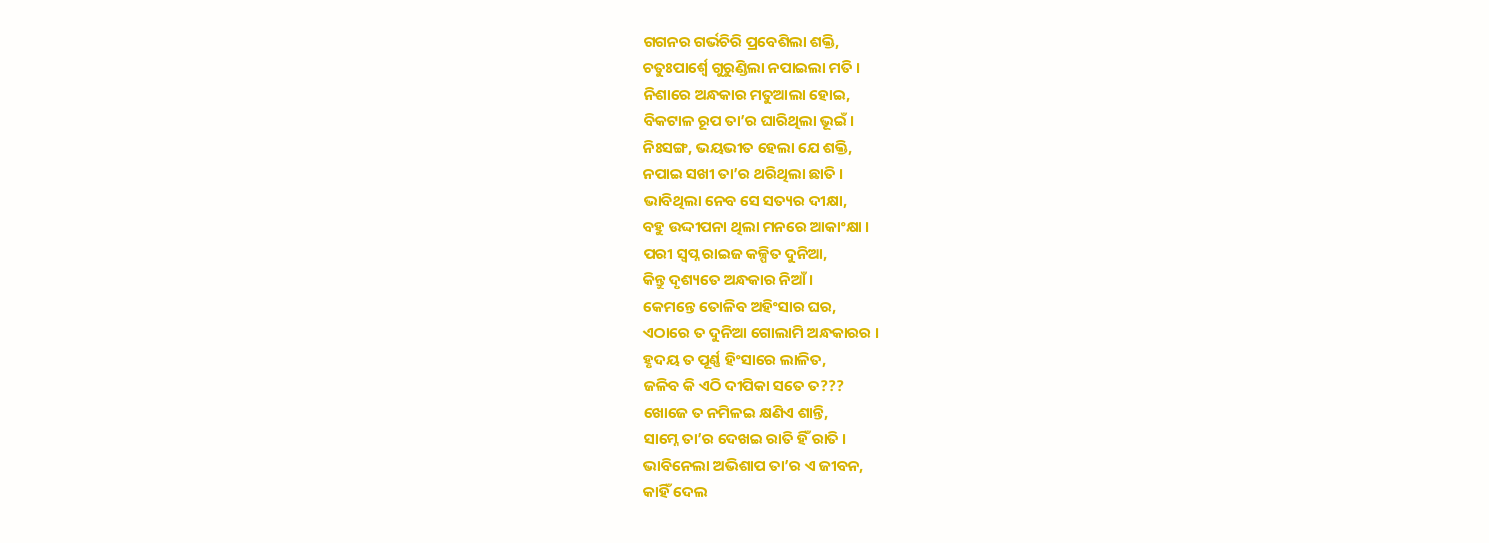ଗଗନର ଗର୍ଭଚିରି ପ୍ରବେଶିଲା ଶକ୍ତି,
ଚତୁଃପାର୍ଶ୍ଵେ ଗୁରୁଣ୍ଡିଲା ନପାଇଲା ମତି ।
ନିଶାରେ ଅନ୍ଧକାର ମତୁଆଲା ହୋଇ,
ବିକଟାଳ ରୂପ ତା’ର ଘାରିଥିଲା ଭୂଇଁ ।
ନିଃସଙ୍ଗ, ଭୟଭୀତ ହେଲା ଯେ ଶକ୍ତି,
ନପାଇ ସଖୀ ତା’ର ଥରିଥିଲା ଛାତି ।
ଭାବିଥିଲା ନେବ ସେ ସତ୍ୟର ଦୀକ୍ଷା,
ବହୁ ଉଦ୍ଦୀପନା ଥିଲା ମନରେ ଆକାଂକ୍ଷା ।
ପରୀ ସ୍ୱପ୍ନ ରାଇଜ କଳ୍ପିତ ଦୁନିଆ,
କିନ୍ତୁ ଦୃଶ୍ୟତେ ଅନ୍ଧକାର ନିଆଁ ।
କେମନ୍ତେ ତୋଳିବ ଅହିଂସାର ଘର,
ଏଠାରେ ତ ଦୁନିଆ ଗୋଲାମି ଅନ୍ଧକାରର ।
ହୃଦୟ ତ ପୂର୍ଣ୍ଣ ହିଂସାରେ ଲାଳିତ,
ଜଳିବ କି ଏଠି ଦୀପିକା ସତେ ତ???
ଖୋଜେ ତ ନମିଳଇ କ୍ଷଣିଏ ଶାନ୍ତି,
ସାମ୍ନେ ତା’ର ଦେଖଇ ରାତି ହିଁ ରାତି ।
ଭାବିନେଲା ଅଭିଶାପ ତା’ର ଏ ଜୀବନ,
କାହିଁ ଦେଲ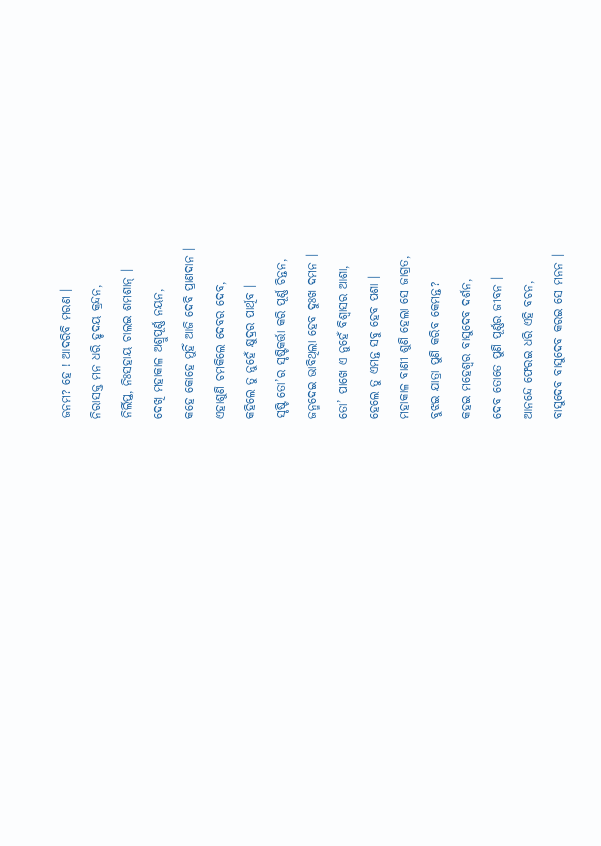ଜନମ? ହେ ! ଆଦରିବି ମରଣ ।
ନିରାସକ୍ତ ମନ ଧରି ହୃଦୟ କ୍ରନ୍ଦନ,
ନିର୍ଲିପ୍ତ, ନିଃସହାୟ ଚାଲଇ ଶମଶାନ୍ ।
ଦେଖି ମହାକାଳ ଅଶ୍ରୁପୂର୍ଣ୍ଣ ନୟନ,
କହେ କୋହେ ମୁହିଁ ଆଜି ଦେବି ପ୍ରାଣଦାନ ।
ଏହାଶୁଣି ଚମକିଲେ ଦେବର ଦେବ,
କହିଲେ ତୁ ନୁହେଁ କ୍ଷୁଦ୍ରର ପାର୍ଥିବ ।
ସୃଷ୍ଟି ତୋ’ର ସୃଷ୍ଟିକର୍ତ୍ତା କରି ପୂର୍ଣ୍ଣ ଚିନ୍ତନ,
ଜନ୍ମଦେଇ ଭାବିଥିଲା ହେବ ଦୁଃଖ ଦମନ ।
ତୋ’ ପାଖେ ଏ ନୁହେଁ ବିଶ୍ୱାସର ଆଶା,
ହେଲେ ତୁ ଏମନ୍ତ ସବୁ ହେବ ପଶା ।
ମହାକାଳ ବାଣୀ ଶୁଣି ହେଲା ସେ ଜାଗ୍ରତ,
ବୁଝଇ ଯାତ୍ରା ପୁଣି କରିବ କେମନ୍ତ?
କହଇ ମହେଶ୍ୱର ବାସୁଦେବ ଦର୍ଶନ,
ଦେବ ତୋତେ ପୁଣି ପୂର୍ଣ୍ଣର ଜୀବନ ।
ଆନନ୍ଦେ ଫେରଇ ଧରି ଏହି ବଚନ,
ବାସୁଦେବ ବାସୁଦେବ କରଇ ସେ ମନନ ।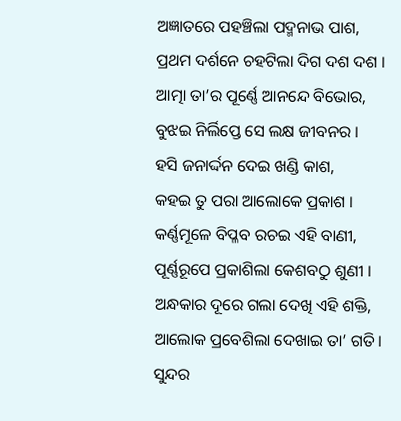ଅଜ୍ଞାତରେ ପହଞ୍ଚିଲା ପଦ୍ମନାଭ ପାଶ,
ପ୍ରଥମ ଦର୍ଶନେ ଚହଟିଲା ଦିଗ ଦଶ ଦଶ ।
ଆତ୍ମା ତା’ର ପୂର୍ଣ୍ଣେ ଆନନ୍ଦେ ବିଭୋର,
ବୁଝଇ ନିର୍ଲିପ୍ତେ ସେ ଲକ୍ଷ ଜୀବନର ।
ହସି ଜନାର୍ଦ୍ଦନ ଦେଇ ଖଣ୍ଡି କାଶ,
କହଇ ତୁ ପରା ଆଲୋକେ ପ୍ରକାଶ ।
କର୍ଣ୍ଣମୂଳେ ବିପ୍ଳବ ରଚଇ ଏହି ବାଣୀ,
ପୂର୍ଣ୍ଣରୂପେ ପ୍ରକାଶିଲା କେଶବଠୁ ଶୁଣୀ ।
ଅନ୍ଧକାର ଦୂରେ ଗଲା ଦେଖି ଏହି ଶକ୍ତି,
ଆଲୋକ ପ୍ରବେଶିଲା ଦେଖାଇ ତା’ ଗତି ।
ସୁନ୍ଦର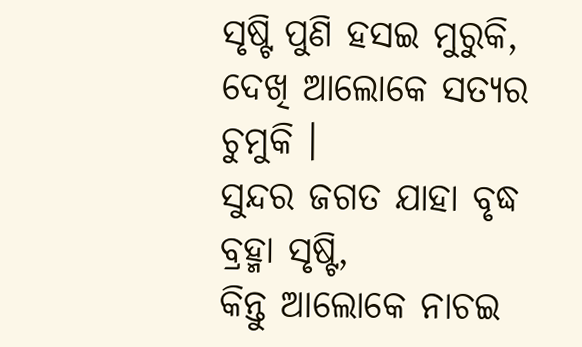ସୃଷ୍ଟି ପୁଣି ହସଇ ମୁରୁକି,
ଦେଖି ଆଲୋକେ ସତ୍ୟର ଚୁମୁକି ।
ସୁନ୍ଦର ଜଗତ ଯାହା ବୃଦ୍ଧ ବ୍ରହ୍ମା ସୃଷ୍ଟି,
କିନ୍ତୁ ଆଲୋକେ ନାଚଇ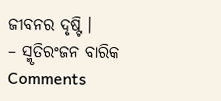ଜୀବନର ଦୃଷ୍ଟି ।
– ସ୍ମୃତିରଂଜନ ବାରିକ
Comments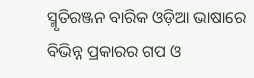ସ୍ମୃତିରଞ୍ଜନ ବାରିକ ଓଡ଼ିଆ ଭାଷାରେ ବିଭିନ୍ନ ପ୍ରକାରର ଗପ ଓ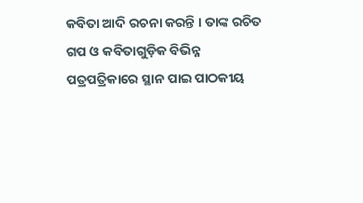କବିତା ଆଦି ରଚନା କରନ୍ତି । ତାଙ୍କ ରଚିତ ଗପ ଓ କବିତାଗୁଡ଼ିକ ବିଭିନ୍ନ ପତ୍ରପତ୍ରିକାରେ ସ୍ଥାନ ପାଇ ପାଠକୀୟ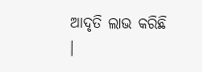ଆଦୃତି ଲାଭ କରିଛି ।